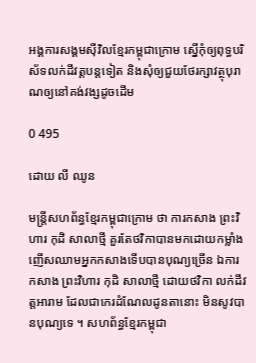អង្គការសង្គមស៊ីវិលខ្មែរកម្ពុជាក្រោម ស្នើកុំឲ្យពុទ្ធបរិស័ទលក់ដីវត្តបន្តទៀត និងសុំឲ្យជួយថែរក្សាវត្ថុបុរាណឲ្យនៅគង់វង្សដូចដើម

0 495

ដោយ លី ឈូន

មន្ត្រីសហព័ន្ធខ្មែរកម្ពុជាក្រោម ថា ការកសាង ព្រះវិហារ កុដិ សាលាថ្មី គួរតែថវិកាបានមកដោយកម្លាំងញើសឈាមអ្នកកសាងទើបបានបុណ្យច្រើន ឯការកសាង ព្រះវិហារ កុដិ សាលាថ្មី ដោយថវិកា លក់ដីវត្តអារាម ដែលជាកេរដំណែលដូនតានោះ មិនសូវបានបុណ្យទេ ។ សហព័ន្ធខ្មែរកម្ពុជា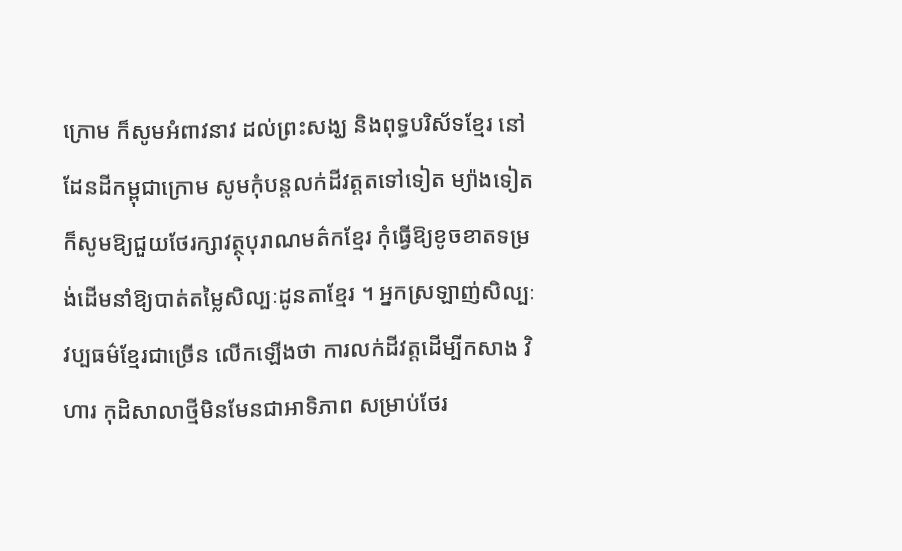ក្រោម ក៏សូមអំពាវនាវ ដល់ព្រះសង្ឃ និងពុទ្ធបរិស័ទខ្មែរ នៅដែនដីកម្ពុជាក្រោម សូមកុំបន្តលក់ដីវត្តតទៅទៀត ម្យ៉ាងទៀត ក៏សូមឱ្យជួយថែរក្សាវត្ថុបុរាណមត៌កខ្មែរ កុំធ្វើឱ្យខូចខាតទម្រង់ដើមនាំឱ្យបាត់តម្លៃសិល្បៈដូនតាខ្មែរ ។ អ្នកស្រឡាញ់សិល្បៈវប្បធម៌ខ្មែរជាច្រើន លើកឡើងថា ការលក់ដីវត្តដើម្បីកសាង វិហារ កុដិសាលាថ្មីមិនមែនជាអាទិភាព សម្រាប់ថែរ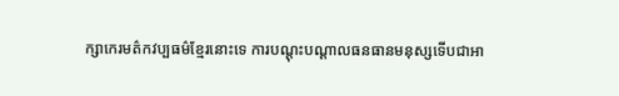ក្សាកេរមត៌កវប្បធម៌ខ្មែរនោះទេ ការបណ្ដុះបណ្ដាលធនធានមនុស្សទើបជាអា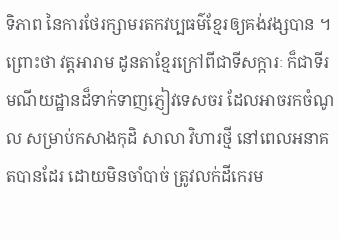ទិភាព នៃការថែរក្សាមរតកវប្បធម៌ខ្មែរឲ្យគង់វង្សបាន ។ ព្រោះថា វត្តអារាម ដូនតាខ្មែរក្រៅពីជាទីសក្ការៈ ក៏ជាទីរមណីយដ្ឋានដ៏ទាក់ទាញភ្ញៀវទេសចរ ដែលអាចរកចំណូល សម្រាប់កសាងកុដិ សាលា វិហារថ្មី នៅពេលអនាគតបានដែរ ដោយមិនចាំបាច់ ត្រូវលក់ដីកេរម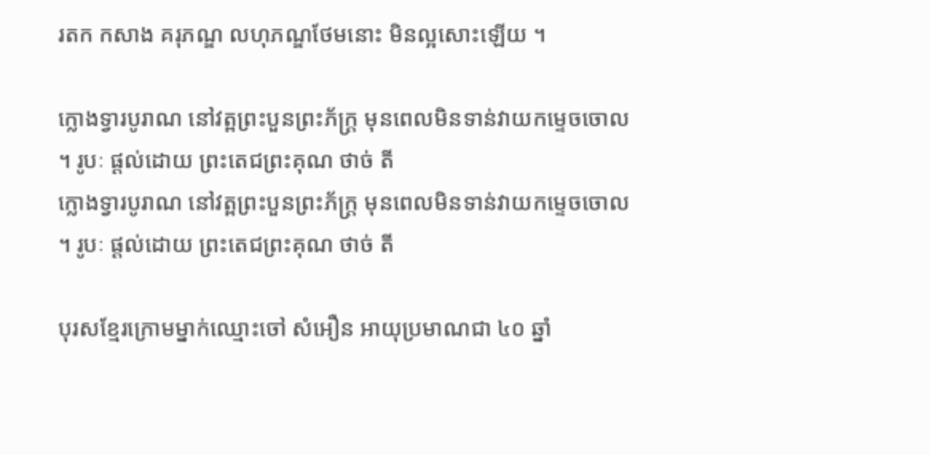រតក កសាង គរុភណ្ឌ លហុភណ្ឌថែមនោះ មិនល្អសោះឡើយ ។

ក្លោងទ្វារបូរាណ នៅវត្ពព្រះបួនព្រះភ័ក្ត្រ មុនពេលមិនទាន់វាយកម្ទេចចោល ។ រូបៈ ផ្តល់ដោយ ព្រះតេជព្រះគុណ ថាច់ តី
ក្លោងទ្វារបូរាណ នៅវត្ពព្រះបួនព្រះភ័ក្ត្រ មុនពេលមិនទាន់វាយកម្ទេចចោល ។ រូបៈ ផ្តល់ដោយ ព្រះតេជព្រះគុណ ថាច់ តី

បុរសខ្មែរក្រោមម្នាក់ឈ្មោះចៅ សំអឿន អាយុប្រមាណជា ៤០ ឆ្នាំ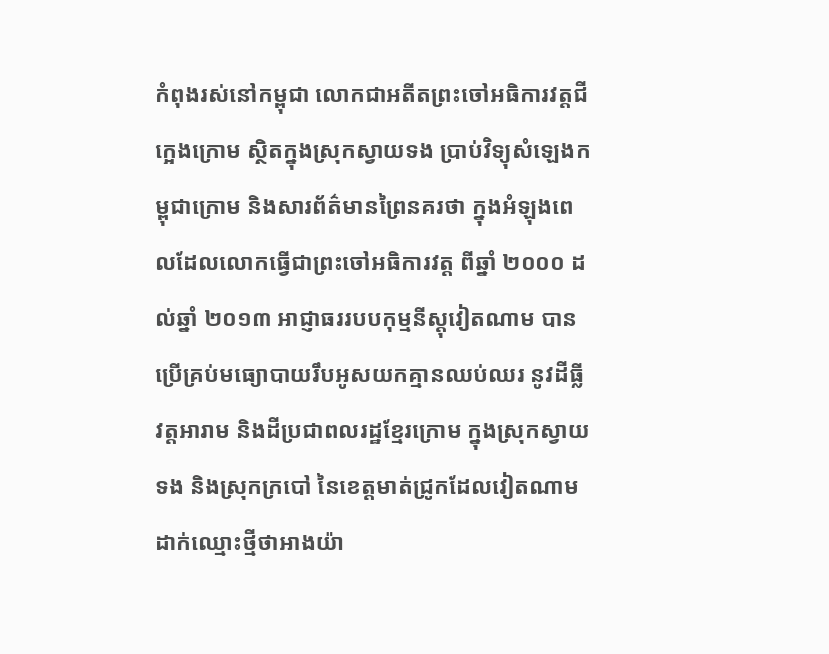កំពុងរស់នៅកម្ពុជា លោកជាអតីតព្រះចៅអធិការវត្តជីក្អេងក្រោម ស្ថិតក្នុងស្រុកស្វាយទង ប្រាប់វិទ្យុសំឡេងកម្ពុជាក្រោម និងសារព័ត៌មានព្រៃនគរថា ក្នុងអំឡុងពេលដែលលោកធ្វើជាព្រះចៅអធិការវត្ត ពីឆ្នាំ ២០០០ ដល់ឆ្នាំ ២០១៣ អាជ្ញាធររបបកុម្មនីស្តុវៀតណាម បានប្រើគ្រប់មធ្យោបាយរឹបអូសយកគ្មានឈប់ឈរ នូវដីធ្លីវត្តអារាម និងដីប្រជាពលរដ្ឋខ្មែរក្រោម ក្នុងស្រុកស្វាយទង និងស្រុកក្របៅ នៃខេត្តមាត់ជ្រូកដែលវៀតណាមដាក់ឈ្មោះថ្មីថាអាងយ៉ា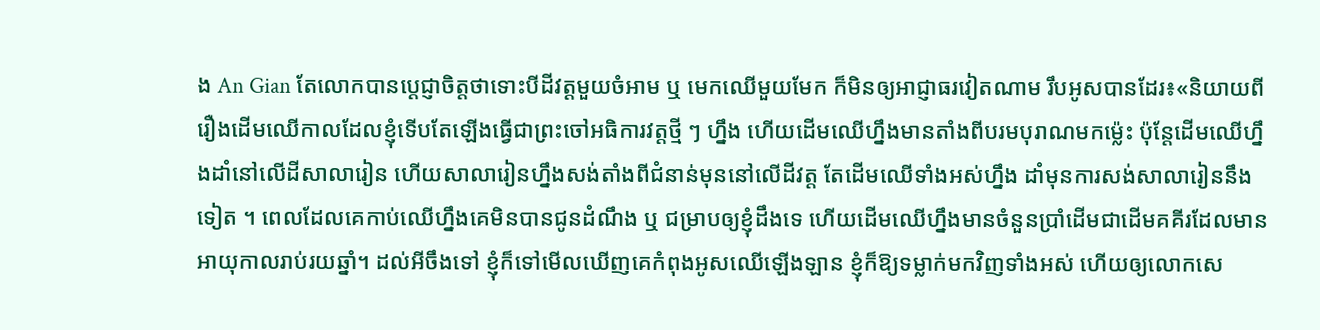ង An Gian តែលោកបានប្ដេជ្ញាចិត្តថាទោះបីដីវត្តមួយចំអាម ឬ មេកឈើមួយមែក ក៏មិនឲ្យអាជ្ញាធរវៀតណាម រឹបអូសបានដែរ៖«និយាយពីរឿងដើមឈើកាលដែលខ្ញុំទើបតែឡើងធ្វើជាព្រះចៅអធិការវត្តថ្មី ៗ ហ្នឹង ហើយដើមឈើហ្នឹងមានតាំងពីបរមបុរាណមកម្ល៉េះ ប៉ុន្តែដើមឈើហ្នឹងដាំនៅលើដីសាលារៀន ហើយសាលារៀនហ្នឹងសង់តាំងពីជំនាន់មុននៅលើដីវត្ត តែដើមឈើទាំងអស់ហ្នឹង ដាំមុនការសង់សាលារៀននឹងទៀត ។ ពេលដែលគេកាប់ឈើហ្នឹងគេមិនបានជូនដំណឹង ឬ ជម្រាបឲ្យខ្ញុំដឹងទេ ហើយដើមឈើហ្នឹងមានចំនួនប្រាំដើមជាដើមគគីរដែលមានអាយុកាលរាប់រយឆ្នាំ។ ដល់អីចឹងទៅ ខ្ញុំក៏ទៅមើលឃើញគេកំពុងអូសឈើឡើងឡាន ខ្ញុំក៏ឱ្យទម្លាក់មកវិញទាំងអស់ ហើយឲ្យលោកសេ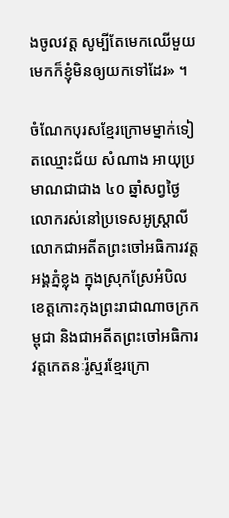ងចូលវត្ត សូម្បីតែមេកឈើមួយមេកក៏ខ្ញុំមិនឲ្យយកទៅដែរ» ។

ចំណែកបុរសខ្មែរក្រោមម្នាក់ទៀតឈ្មោះជ័យ សំណាង អាយុប្រមាណជាជាង ៤០ ឆ្នាំសព្វថ្ងៃលោករស់នៅប្រទេសអូស្ត្រាលី លោកជាអតីតព្រះចៅអធិការវត្តអង្គភ្នំខ្លុង ក្នុងស្រុកស្រែអំបិល ខេត្តកោះកុងព្រះរាជាណាចក្រកម្ពុជា និងជាអតីតព្រះចៅអធិការវត្តកេតនៈរ៉ូស្មរខ្មែរក្រោ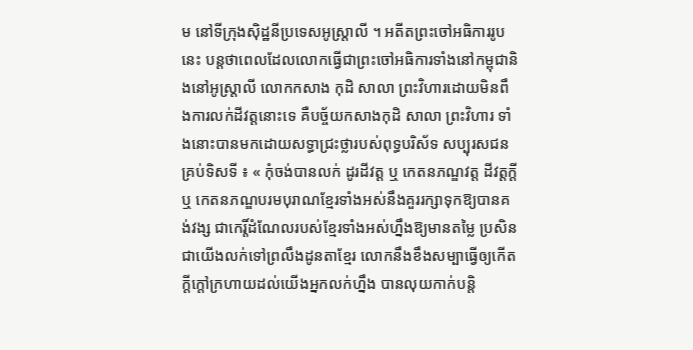ម នៅទីក្រុងស៊ិដ្ឋនីប្រទេសអូស្ត្រាលី ។ អតីតព្រះចៅអធិការរូបនេះ បន្តថាពេលដែលលោកធ្វើជាព្រះចៅអធិការទាំងនៅកម្ពុជានិងនៅអូស្ត្រាលី លោកកសាង កុដិ សាលា ព្រះវិហារដោយមិនពឹងការលក់ដីវត្តនោះទេ គឺបច្ច័យកសាងកុដិ សាលា ព្រះវិហារ ទាំងនោះបានមកដោយសទ្ធាជ្រះថ្លារបស់ពុទ្ធបរិស័ទ សប្បុរសជនគ្រប់ទិសទី ៖ « កុំចង់បានលក់ ដូរដីវត្ត ឬ កេតនភណ្ឌវត្ត ដីវត្តក្ដីឬ កេតនភណ្ឌបរមបុរាណខ្មែរទាំងអស់នឹងគួររក្សាទុកឱ្យបានគង់វង្ស ជាកេរ្តិ៍ដំណែលរបស់ខ្មែរទាំងអស់ហ្នឹងឱ្យមានតម្លៃ ប្រសិនជាយើងលក់ទៅព្រលឹងដូនតាខ្មែរ លោកនឹងខឹងសម្បាធ្វើឲ្យកើតក្ដីក្ដៅក្រហាយដល់យើងអ្នកលក់ហ្នឹង បានលុយកាក់បន្តិ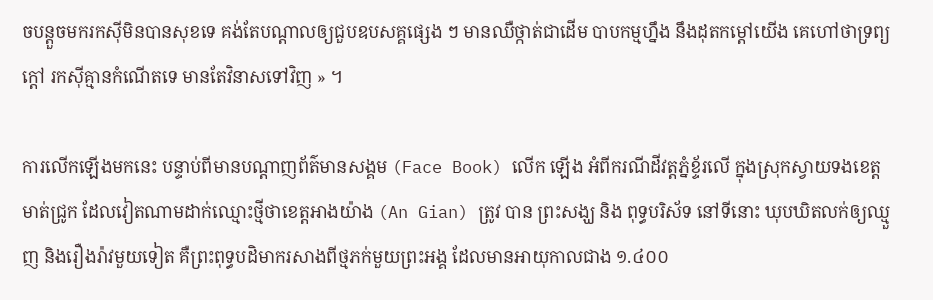ចបន្តួចមករកស៊ីមិនបានសុខទេ គង់តែបណ្ដាលឲ្យជួបឧបសគ្គផ្សេង ៗ មានឈឺថ្កាត់ជាដើម បាបកម្មហ្នឹង នឹងដុតកម្ដៅយើង គេហៅថាទ្រព្យក្ដៅ រកស៊ីគ្មានកំណើតទេ មានតែវិនាសទៅវិញ » ។

ការលើកឡើងមកនេះ បន្ទាប់ពីមានបណ្ដាញព័ត៌មានសង្គម (Face Book) លើក ឡើង អំពីករណីដីវត្តភ្នំខ្ទ័រលើ ក្នុងស្រុកស្វាយទងខេត្តមាត់ជ្រូក ដែលវៀតណាមដាក់ឈ្មោះថ្មីថាខេត្តអាងយ៉ាង (An Gian) ត្រូវ បាន ព្រះសង្ឃ និង ពុទ្ធបរិស័ទ នៅទីនោះ ឃុបឃិតលក់ឲ្យឈ្មួញ និងរឿងរ៉ាវមួយទៀត គឺព្រះពុទ្ធបដិមាករសាងពីថ្មភក់មួយព្រះអង្គ ដែលមានអាយុកាលជាង ១.៤០០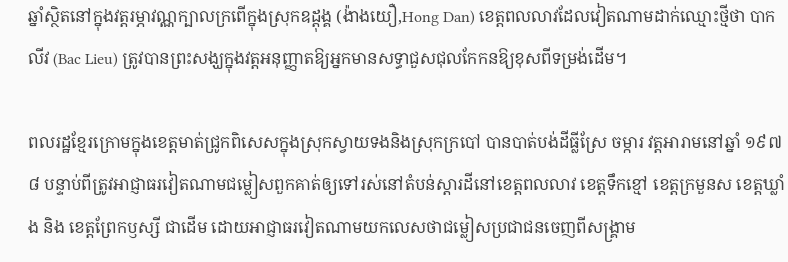ឆ្នាំស្ថិតនៅក្នុងវត្តរម្ភាវណ្ណក្បាលក្រពើក្នុងស្រុកឧដ្ដុង្គ (ង៉ាងយឿ,Hong Dan) ខេត្តពលលាវដែលវៀតណាមដាក់ឈ្មោះថ្មីថា បាក លីវ (Bac Lieu) ត្រូវបានព្រះសង្ឃក្នុងវត្តអនុញ្ញាតឱ្យអ្នកមានសទ្ធាជួសជុលកែកនឱ្យខុសពីទម្រង់ដើម។

ពលរដ្ឋខ្មែរក្រោមក្នុងខេត្តមាត់ជ្រូកពិសេសក្នុងស្រុកស្វាយទងនិងស្រុកក្របៅ បានបាត់បង់ដីធ្លីស្រែ ចម្ការ វត្តអារាមនៅឆ្នាំ ១៩៧៨ បន្ទាប់ពីត្រូវអាជ្ញាធរវៀតណាមជម្លៀសពួកគាត់ឲ្យទៅរស់នៅតំបន់ស្ដារដីនៅខេត្តពលលាវ ខេត្តទឹកខ្មៅ ខេត្តក្រមួនស ខេត្តឃ្លាំង និង ខេត្តព្រែកឫស្សី ជាដើម ដោយអាជ្ញាធរវៀតណាមយកលេសថាជម្លៀសប្រជាជនចេញពីសង្គ្រាម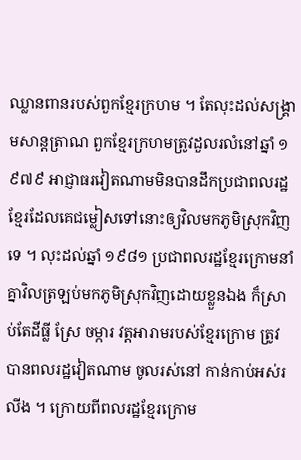ឈ្លានពានរបស់ពួកខ្មែរក្រហម ។ តែលុះដល់សង្គ្រាមសាន្តត្រាណ ពួកខ្មែរក្រហមត្រូវដួលរលំនៅឆ្នាំ ១៩៧៩ អាជ្ញាធរវៀតណាមមិនបានដឹកប្រជាពលរដ្ឋខ្មែរដែលគេជម្លៀសទៅនោះឲ្យវិលមកភូមិស្រុកវិញទេ ។ លុះដល់ឆ្នាំ ១៩៨១ ប្រជាពលរដ្ឋខ្មែរក្រោមនាំគ្នាវិលត្រឡប់មកភូមិស្រុកវិញដោយខ្លួនឯង ក៏ស្រាប់តែដីធ្លី ស្រែ ចម្ការ វត្តអារាមរបស់ខ្មែរក្រោម ត្រូវបានពលរដ្ឋវៀតណាម ចូលរស់នៅ កាន់កាប់អស់រលីង ។ ក្រោយពីពលរដ្ឋខ្មែរក្រោម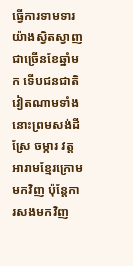ធ្វើការទាមទារយ៉ាងស្វិតស្វាញ ជាច្រើនខែឆ្នាំមក ទើបជនជាតិវៀតណាមទាំងនោះព្រមសង់ដីស្រែ ចម្ការ វត្តអារាមខ្មែរក្រោមមកវិញ ប៉ុន្តែការសងមកវិញ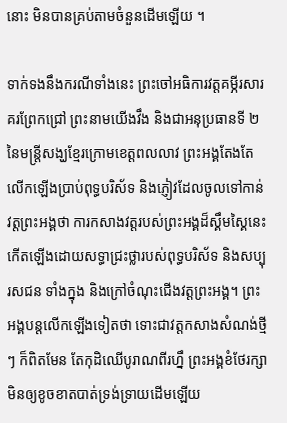នោះ មិនបានគ្រប់តាមចំនួនដើមឡើយ ។

ទាក់ទងនឹងករណីទាំងនេះ ព្រះចៅអធិការវត្តគម្ភីរសារគរព្រែកជ្រៅ ព្រះនាមយើងវឹង និងជាអនុប្រធានទី ២ នៃមន្ត្រីសង្ឃខ្មែរក្រោមខេត្តពលលាវ ព្រះអង្គតែងតែលើកឡើងប្រាប់ពុទ្ធបរិស័ទ និងភ្ញៀវដែលចូលទៅកាន់វត្តព្រះអង្គថា ការកសាងវត្តរបស់ព្រះអង្គដ៏ស្គឹមស្គៃនេះ កើតឡើងដោយសទ្ធាជ្រះថ្លារបស់ពុទ្ធបរិស័ទ និងសប្បុរសជន ទាំងក្នុង និងក្រៅចំណុះជើងវត្តព្រះអង្គ។ ព្រះអង្គបន្តលើកឡើងទៀតថា ទោះជាវត្តកសាងសំណង់ថ្មី ៗ ក៏ពិតមែន តែកុដិឈើបូរាណពីរហ្នឹ ព្រះអង្គខំថែរក្សាមិនឲ្យខូចខាតបាត់ទ្រង់ទ្រាយដើមឡើយ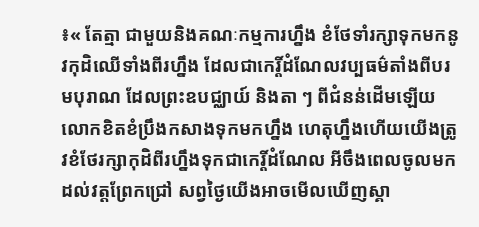៖« តែត្មា ជាមួយនិងគណៈកម្មការហ្នឹង ខំថែទាំរក្សាទុកមកនូវកុដិឈើទាំងពីរហ្នឹង ដែលជាកេរ្តិ៍ដំណែលវប្បធម៌តាំងពីបរមបុរាណ ដែលព្រះឧបជ្ឈាយ៍ និងតា ៗ ពីជំនន់ដើមឡើយលោកខិតខំប្រឹងកសាងទុកមកហ្នឹង ហេតុហ្នឹងហើយយើងត្រូវខំថែរក្សាកុដិពីរហ្នឹងទុកជាកេរ្តិ៍ដំណែល អីចឹងពេលចូលមកដល់វត្តព្រែកជ្រៅ សព្វថ្ងៃយើងអាចមើលឃើញស្គា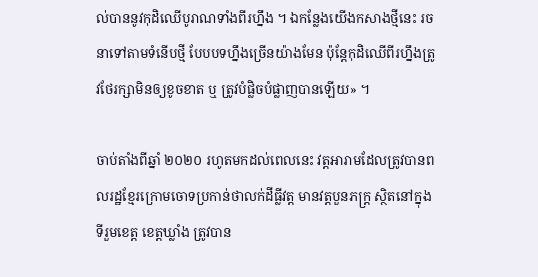ល់បាននូវកុដិឈើបូរាណទាំងពីរហ្នឹង ។ ឯកន្លែងយើងកសាងថ្មីនេះ រចនាទៅតាមទំនើបថ្មី បែបបទហ្នឹងច្រើនយ៉ាងមែន ប៉ុន្តែកុដិឈើពីរហ្នឹងត្រូវថែរក្សាមិនឲ្យខូចខាត ឬ ត្រូវបំផ្លិចបំផ្លាញបានឡើយ» ។

ចាប់តាំងពីឆ្នាំ ២០២០ រហូតមកដល់ពេលនេះ វត្តអារាមដែលត្រូវបានពលរដ្ឋខ្មែរក្រោមចោទប្រកាន់ថាលក់ដីធ្លីវត្ត មានវត្តបួនភក្ត្រ ស្ថិតនៅក្នុងទីរួមខេត្ត ខេត្តឃ្លាំង ត្រូវបាន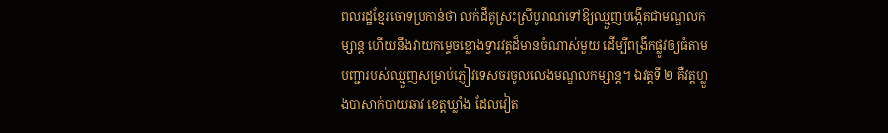ពលរដ្ឋខ្មែរចោទប្រកាន់ថា លក់ដីគូស្រះស្រីបូរាណទៅឱ្យឈ្មួញបង្កើតជាមណ្ឌលកម្សាន្ត ហើយនឹងវាយកម្ទេចខ្លោងទ្វារវត្តដ៏មានចំណាស់មួយ ដើម្បីពង្រីកផ្លូវឲ្យធំតាមបញ្ជារបស់ឈ្មួញសម្រាប់ភ្ញៀវទេសចរចូលលេងមណ្ឌលកម្សាន្ត។ ឯវត្តទី ២ គឺវត្តហ្លួងបាសាក់បាយឆាវ ខេត្តឃ្លាំង ដែលវៀត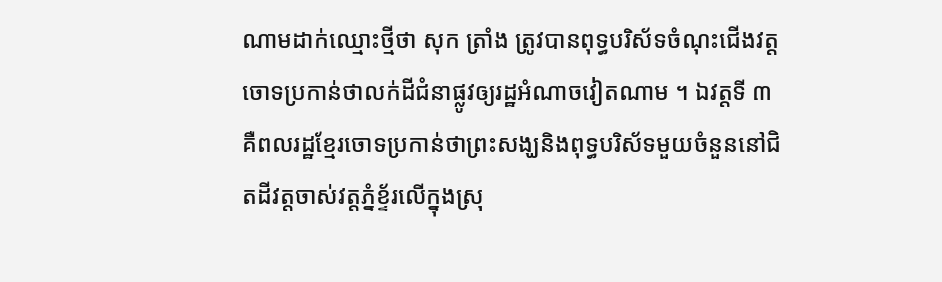ណាមដាក់ឈ្មោះថ្មីថា សុក ត្រាំង ត្រូវបានពុទ្ធបរិស័ទចំណុះជើងវត្តចោទប្រកាន់ថាលក់ដីជំនាផ្លូវឲ្យរដ្ឋអំណាចវៀតណាម ។ ឯវត្តទី ៣ គឺពលរដ្ឋខ្មែរចោទប្រកាន់ថាព្រះសង្ឃនិងពុទ្ធបរិស័ទមួយចំនួននៅជិតដីវត្តចាស់វត្តភ្នំខ្ទ័រលើក្នុងស្រុ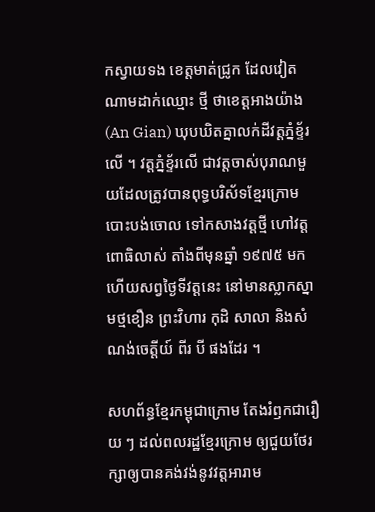កស្វាយទង ខេត្តមាត់ជ្រូក ដែលវៀតណាមដាក់ឈ្មោះ ថ្មី ថាខេត្តអាងយ៉ាង (An Gian) ឃុបឃិតគ្នាលក់ដីវត្តភ្នំខ្ទ័រលើ ។ វត្តភ្នំខ្ទ័រលើ ជាវត្តចាស់បុរាណមួយដែលត្រូវបានពុទ្ធបរិស័ទខ្មែរក្រោមបោះបង់ចោល ទៅកសាងវត្តថ្មី ហៅវត្តពោធិលាស់ តាំងពីមុនឆ្នាំ ១៩៧៥ មក ហើយសព្វថ្ងៃទីវត្តនេះ នៅមានស្លាកស្នាមថ្មខឿន ព្រះវិហារ កុដិ សាលា និងសំណង់ចេត្តីយ៍ ពីរ បី ផងដែរ ។

សហព័ន្ធខ្មែរកម្ពុជាក្រោម តែងរំឭកជារឿយ ៗ ដល់ពលរដ្ឋខ្មែរក្រោម ឲ្យជួយថែរក្សាឲ្យបានគង់វង់នូវវត្តអារាម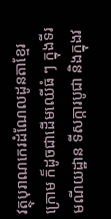វត្ថុបុរាណកេរដំណែលដូនតាខ្មែរក្រោម ក៏ដូចជាដើមឈើធំ ៗ ក្នុងទីរមណីយដ្ឋាន ទីសក្ការបូជា និងក្នុងវ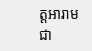ត្តអារាមជា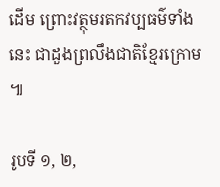ដើម ព្រោះវត្ថុមរតកវប្បធម៌ទាំងនេះ ជាដួងព្រលឹងជាតិខ្មែរក្រោម ៕

រូបទី ១, ២,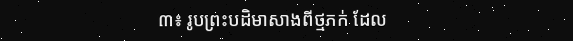៣៖ រូបព្រះបដិមាសាងពីថ្មភក់ ដែល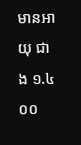មានអាយុ ជាង ១.៤០០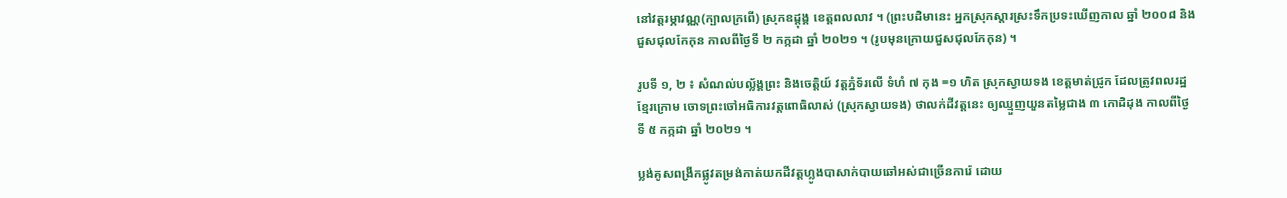នៅវត្តរម្ភាវណ្ណ(ក្បាលក្រពើ) ស្រុកឧដ្ដុង្គ ខេត្តពលលាវ ។ (ព្រះបដិមានេះ អ្នកស្រុកស្ដារស្រះទឹកប្រទះឃើញកាល ឆ្នាំ ២០០៨ និង ជួសជុលកែកុន កាលពីថ្ងៃទី ២ កក្កដា ឆ្នាំ ២០២១ ។ (រូបមុនក្រោយជួសជុលកែកុន) ។

រូបទី ១, ២ ៖ សំណល់បល្ល័ង្គព្រះ និងចេត្តិយ៍ វត្តភ្នំទ័រលើ ទំហំ ៧ កុង =១ ហិត ស្រុកស្វាយទង ខេត្តមាត់ជ្រូក ដែលត្រូវពលរដ្ឋខ្មែរក្រោម ចោទព្រះចៅអធិការវត្តពោធិលាស់ (ស្រុកស្វាយទង) ថាលក់ដីវត្តនេះ ឲ្យឈ្មួញយួនតម្លៃជាង ៣ កោដិដុង កាលពីថ្ងៃទី ៥ កក្កដា ឆ្នាំ ២០២១ ។

ប្លង់គូសពង្រីកផ្លូវតម្រង់កាត់យកដីវត្តហ្លូងបាសាក់បាយឆៅអស់ជាច្រើនការ៉េ ដោយ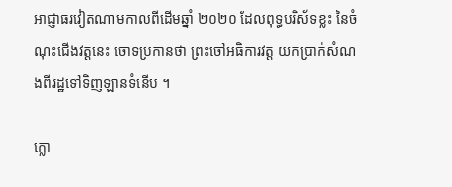អាជ្ញាធរវៀតណាមកាលពីដើមឆ្នាំ ២០២០ ដែលពុទ្ធបរិស័ទខ្លះ នៃចំណុះជើងវត្តនេះ ចោទប្រកានថា ព្រះចៅអធិការវត្ត យកប្រាក់សំណងពីរដ្ឋទៅទិញឡានទំនើប ។

ក្លោ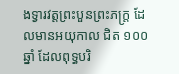ងទ្វារវត្តព្រះបួនព្រះភក្ត្រ ដែលមានអយុកាល ជិត ១០០ ឆ្នាំ ដែលពុទ្ធបរិ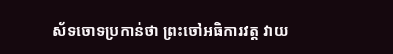ស័ទចោទប្រកាន់ថា ព្រះចៅអធិការវត្ត វាយ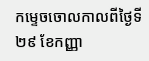កម្ទេចចោលកាលពីថ្ងៃទី ២៩ ខែកញ្ញា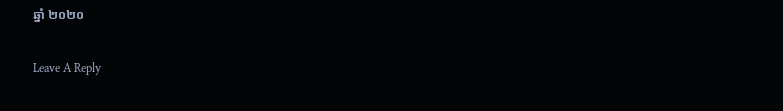ឆ្នាំ ២០២០

Leave A Reply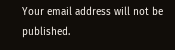Your email address will not be published.